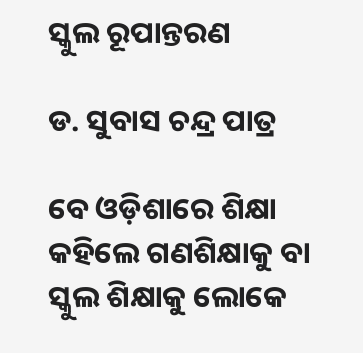ସ୍କୁଲ ରୂପାନ୍ତରଣ

ଡ. ସୁବାସ ଚନ୍ଦ୍ର ପାତ୍ର

ବେ ଓଡ଼ିଶାରେ ଶିକ୍ଷା କହିଲେ ଗଣଶିକ୍ଷାକୁ ବା ସ୍କୁଲ ଶିକ୍ଷାକୁ ଲୋକେ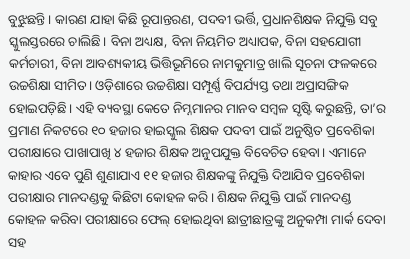ବୁଝୁଛନ୍ତି। କାରଣ ଯାହା କିଛି ରୂପାନ୍ତରଣ, ପଦବୀ ଭର୍ତ୍ତି, ପ୍ରଧାନଶିକ୍ଷକ ନିଯୁକ୍ତି ସବୁ ସ୍କୁଲସ୍ତରରେ ଚାଲିଛି। ବିନା ଅଧ୍ୟକ୍ଷ, ବିନା ନିୟମିତ ଅଧ୍ୟାପକ, ବିନା ସହଯୋଗୀ କର୍ମଚାରୀ, ବିନା ଆବଶ୍ୟକୀୟ ଭିତ୍ତିଭୂମିରେ ନାମକୁମାତ୍ର ଖାଲି ସୂଚନା ଫଳକରେ ଉଚ୍ଚଶିକ୍ଷା ସୀମିତ। ଓଡ଼ିଶାରେ ଉଚ୍ଚଶିକ୍ଷା ସମ୍ପୂର୍ଣ୍ଣ ବିପର୍ଯ୍ୟସ୍ତ ତଥା ଅପ୍ରାସଙ୍ଗିକ ହୋଇପଡ଼ିଛି। ଏହି ବ୍ୟବସ୍ଥା କେତେ ନିମ୍ନମାନର ମାନବ ସମ୍ବଳ ସୃଷ୍ଟି କରୁଛନ୍ତି, ତା’ର ପ୍ରମାଣ ନିକଟରେ ୧୦ ହଜାର ହାଇସ୍କୁଲ ଶିକ୍ଷକ ପଦବୀ ପାଇଁ ଅନୁଷ୍ଠିତ ପ୍ରବେଶିକା ପରୀକ୍ଷାରେ ପାଖାପାଖି ୪ ହଜାର ଶିକ୍ଷକ ଅନୁପଯୁକ୍ତ ବିବେଚିତ ହେବା। ଏମାନେ କାହାର ଏବେ ପୁଣି ଶୁଣାଯାଏ ୧୧ ହଜାର ଶିକ୍ଷକଙ୍କୁ ନିଯୁକ୍ତି ଦିଆଯିବ ପ୍ରବେଶିକା ପରୀକ୍ଷାର ମାନଦଣ୍ଡକୁ କିଛିଟା କୋହଳ କରି। ଶିକ୍ଷକ ନିଯୁକ୍ତି ପାଇଁ ମାନଦଣ୍ଡ କୋହଳ କରିବା ପରୀକ୍ଷାରେ ଫେଲ୍‌ ହୋଇଥିବା ଛାତ୍ରୀଛାତ୍ରଙ୍କୁ ଅନୁକମ୍ପା ମାର୍କ ଦେବା ସହ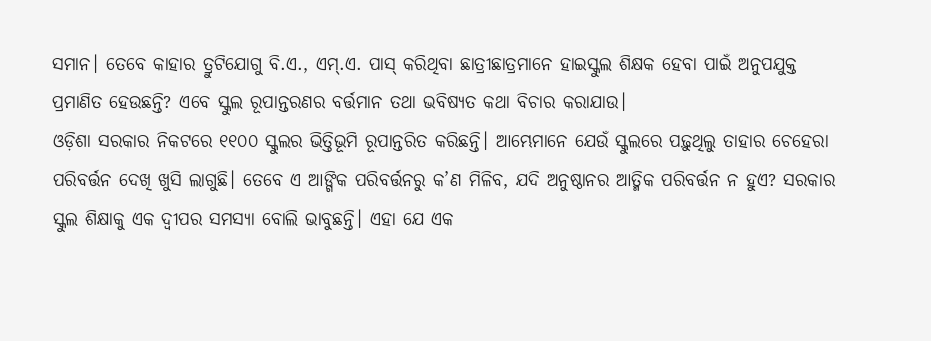ସମାନ। ତେବେ କାହାର ତ୍ରୁଟିଯୋଗୁ ବି.ଏ., ଏମ୍‌.ଏ. ପାସ୍‌ କରିଥିବା ଛାତ୍ରୀଛାତ୍ରମାନେ ହାଇସ୍କୁଲ ଶିକ୍ଷକ ହେବା ପାଇଁ ଅନୁପଯୁକ୍ତ ପ୍ରମାଣିତ ହେଉଛନ୍ତି? ଏବେ ସ୍କୁଲ ରୂପାନ୍ତରଣର ବର୍ତ୍ତମାନ ତଥା ଭବିଷ୍ୟତ କଥା ବିଚାର କରାଯାଉ।
ଓଡ଼ିଶା ସରକାର ନିକଟରେ ୧୧୦୦ ସ୍କୁଲର ଭିତ୍ତିଭୂମି ରୂପାନ୍ତରିତ କରିଛନ୍ତି। ଆମ୍ଭେମାନେ ଯେଉଁ ସ୍କୁଲରେ ପଢ଼ୁଥିଲୁ ତାହାର ଚେହେରା ପରିବର୍ତ୍ତନ ଦେଖି ଖୁସି ଲାଗୁଛି। ତେବେ ଏ ଆଙ୍ଗିକ ପରିବର୍ତ୍ତନରୁ କ’ଣ ମିଳିବ, ଯଦି ଅନୁଷ୍ଠାନର ଆତ୍ମିକ ପରିବର୍ତ୍ତନ ନ ହୁଏ? ସରକାର ସ୍କୁଲ ଶିକ୍ଷାକୁ ଏକ ଦ୍ୱୀପର ସମସ୍ୟା ବୋଲି ଭାବୁଛନ୍ତି। ଏହା ଯେ ଏକ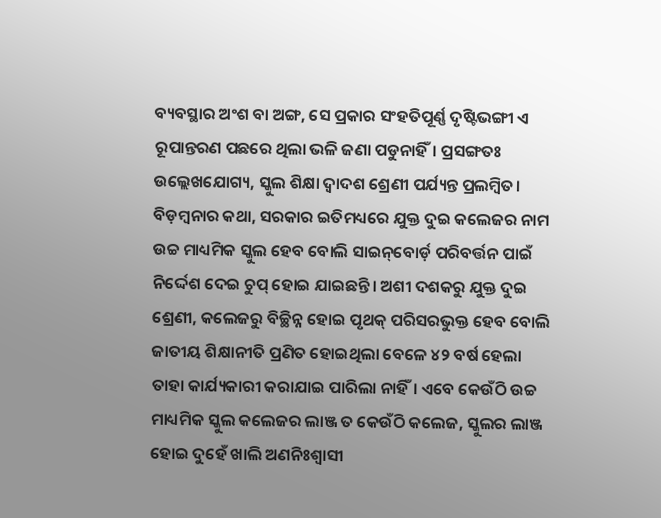ବ୍ୟବସ୍ଥାର ଅଂଶ ବା ଅଙ୍ଗ, ସେ ପ୍ରକାର ସଂହତିପୂର୍ଣ୍ଣ ଦୃଷ୍ଟିଭଙ୍ଗୀ ଏ ରୂପାନ୍ତରଣ ପଛରେ ଥିଲା ଭଳି ଜଣା ପଡୁନାହିଁ। ପ୍ରସଙ୍ଗତଃ ଉଲ୍ଲେଖଯୋଗ୍ୟ, ସ୍କୁଲ ଶିକ୍ଷା ଦ୍ୱାଦଶ ଶ୍ରେଣୀ ପର୍ଯ୍ୟନ୍ତ ପ୍ରଲମ୍ବିତ। ବିଡ଼ମ୍ବନାର କଥା, ସରକାର ଇତିମଧ୍ୟରେ ଯୁକ୍ତ ଦୁଇ କଲେଜର ନାମ ଉଚ୍ଚ ମାଧ୍ୟମିକ ସ୍କୁଲ ହେବ ବୋଲି ସାଇନ୍‌ବୋର୍ଡ଼ ପରିବର୍ତ୍ତନ ପାଇଁ ନିର୍ଦ୍ଦେଶ ଦେଇ ଚୁପ୍‌ ହୋଇ ଯାଇଛନ୍ତି। ଅଶୀ ଦଶକରୁ ଯୁକ୍ତ ଦୁଇ ଶ୍ରେଣୀ, କଲେଜରୁ ବିଚ୍ଛିନ୍ନ ହୋଇ ପୃଥକ୍‌ ପରିସରଭୁକ୍ତ ହେବ ବୋଲି ଜାତୀୟ ଶିକ୍ଷାନୀତି ପ୍ରଣିତ ହୋଇଥିଲା ବେଳେ ୪୨ ବର୍ଷ ହେଲା ତାହା କାର୍ଯ୍ୟକାରୀ କରାଯାଇ ପାରିଲା ନାହିଁ। ଏବେ କେଉଁଠି ଉଚ୍ଚ ମାଧ୍ୟମିକ ସ୍କୁଲ କଲେଜର ଲାଞ୍ଜ ତ କେଉଁଠି କଲେଜ, ସ୍କୁଲର ଲାଞ୍ଜ ହୋଇ ଦୁହେଁ ଖାଲି ଅଣନିଃଶ୍ୱାସୀ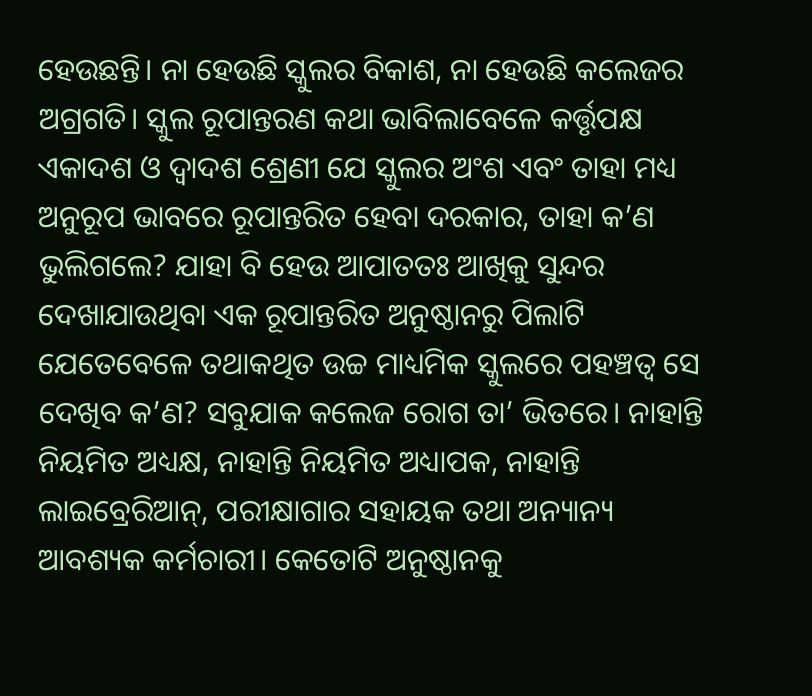ହେଉଛନ୍ତି। ନା ହେଉଛି ସ୍କୁଲର ବିକାଶ, ନା ହେଉଛି କଲେଜର ଅଗ୍ରଗତି। ସ୍କୁଲ ରୂପାନ୍ତରଣ କଥା ଭାବିଲାବେଳେ କର୍ତ୍ତୃପକ୍ଷ ଏକାଦଶ ଓ ଦ୍ୱାଦଶ ଶ୍ରେଣୀ ଯେ ସ୍କୁଲର ଅଂଶ ଏବଂ ତାହା ମଧ୍ୟ ଅନୁରୂପ ଭାବରେ ରୂପାନ୍ତରିତ ହେବା ଦରକାର, ତାହା କ’ଣ ଭୁଲିଗଲେ? ଯାହା ବି ହେଉ ଆପାତତଃ ଆଖିକୁ ସୁନ୍ଦର ଦେଖାଯାଉଥିବା ଏକ ରୂପାନ୍ତରିତ ଅନୁଷ୍ଠାନରୁ ପିଲାଟି ଯେତେବେଳେ ତଥାକଥିତ ଉଚ୍ଚ ମାଧ୍ୟମିକ ସ୍କୁଲରେ ପହଞ୍ଚତ୍ବ ସେ ଦେଖିବ କ’ଣ? ସବୁଯାକ କଲେଜ ରୋଗ ତା’ ଭିତରେ। ନାହାନ୍ତି ନିୟମିତ ଅଧ୍ୟକ୍ଷ, ନାହାନ୍ତି ନିୟମିତ ଅଧ୍ୟାପକ, ନାହାନ୍ତି ଲାଇବ୍ରେରିଆନ୍‌, ପରୀକ୍ଷାଗାର ସହାୟକ ତଥା ଅନ୍ୟାନ୍ୟ ଆବଶ୍ୟକ କର୍ମଚାରୀ। କେତୋଟି ଅନୁଷ୍ଠାନକୁ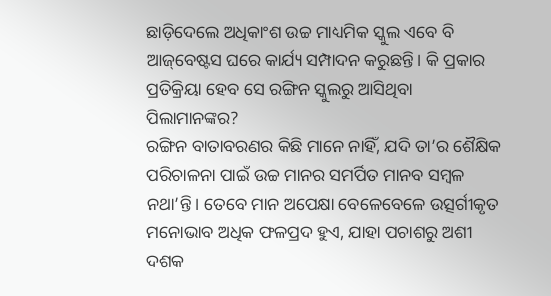ଛାଡ଼ିଦେଲେ ଅଧିକାଂଶ ଉଚ୍ଚ ମାଧ୍ୟମିକ ସ୍କୁଲ ଏବେ ବି ଆଜ୍‌ବେଷ୍ଟସ ଘରେ କାର୍ଯ୍ୟ ସମ୍ପାଦନ କରୁଛନ୍ତି। କି ପ୍ରକାର ପ୍ରତିକ୍ରିୟା ହେବ ସେ ରଙ୍ଗିନ ସ୍କୁଲରୁ ଆସିଥିବା ପିଲାମାନଙ୍କର?
ରଙ୍ଗିନ ବାତାବରଣର କିଛି ମାନେ ନାହିଁ, ଯଦି ତା’ର ଶୈକ୍ଷିକ ପରିଚାଳନା ପାଇଁ ଉଚ୍ଚ ମାନର ସମର୍ପିତ ମାନବ ସମ୍ବଳ ନଥା’ନ୍ତି। ତେବେ ମାନ ଅପେକ୍ଷା ବେଳେବେଳେ ଉତ୍ସର୍ଗୀକୃତ ମନୋଭାବ ଅଧିକ ଫଳପ୍ରଦ ହୁଏ, ଯାହା ପଚାଶରୁ ଅଶୀ ଦଶକ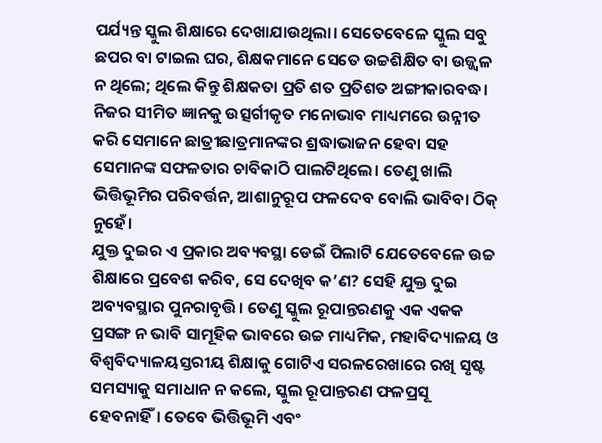ପର୍ଯ୍ୟନ୍ତ ସ୍କୁଲ ଶିକ୍ଷାରେ ଦେଖାଯାଉଥିଲା। ସେତେବେଳେ ସ୍କୁଲ ସବୁ ଛପର ବା ଟାଇଲ ଘର, ଶିକ୍ଷକମାନେ ସେତେ ଉଚ୍ଚଶିକ୍ଷିତ ବା ଉଜ୍ଜ୍ୱଳ ନ ଥିଲେ; ଥିଲେ କିନ୍ତୁ ଶିକ୍ଷକତା ପ୍ରତି ଶତ ପ୍ରତିଶତ ଅଙ୍ଗୀକାରବଦ୍ଧ। ନିଜର ସୀମିତ ଜ୍ଞାନକୁ ଉତ୍ସର୍ଗୀକୃତ ମନୋଭାବ ମାଧ୍ୟମରେ ଉନ୍ନୀତ କରି ସେମାନେ ଛାତ୍ରୀଛାତ୍ରମାନଙ୍କର ଶ୍ରଦ୍ଧାଭାଜନ ହେବା ସହ ସେମାନଙ୍କ ସଫଳତାର ଚାବିକାଠି ପାଲଟିଥିଲେ। ତେଣୁ ଖାଲି ଭିତ୍ତିଭୂମିର ପରିବର୍ତ୍ତନ, ଆଶାନୁରୂପ ଫଳଦେବ ବୋଲି ଭାବିବା ଠିକ୍‌ ନୁହେଁ।
ଯୁକ୍ତ ଦୁଇର ଏ ପ୍ରକାର ଅବ୍ୟବସ୍ଥା ଡେଇଁ ପିଲାଟି ଯେତେବେଳେ ଉଚ୍ଚ ଶିକ୍ଷାରେ ପ୍ରବେଶ କରିବ, ସେ ଦେଖିବ କ’ଣ? ସେହି ଯୁକ୍ତ ଦୁଇ ଅବ୍ୟବସ୍ଥାର ପୁନରାବୃତ୍ତି। ତେଣୁ ସ୍କୁଲ ରୂପାନ୍ତରଣକୁ ଏକ ଏକକ ପ୍ରସଙ୍ଗ ନ ଭାବି ସାମୂହିକ ଭାବରେ ଉଚ୍ଚ ମାଧ୍ୟମିକ, ମହାବିଦ୍ୟାଳୟ ଓ ବିଶ୍ୱବିଦ୍ୟାଳୟସ୍ତରୀୟ ଶିକ୍ଷାକୁ ଗୋଟିଏ ସରଳରେଖାରେ ରଖି ସୃଷ୍ଟ ସମସ୍ୟାକୁ ସମାଧାନ ନ କଲେ, ସ୍କୁଲ ରୂପାନ୍ତରଣ ଫଳପ୍ରସୂ ହେବନାହିଁ। ତେବେ ଭିତ୍ତିଭୂମି ଏବଂ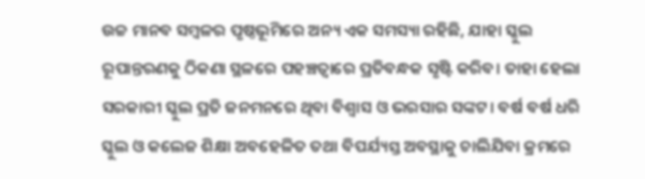ଉଚ୍ଚ ମାନବ ସମ୍ବଳର ପୃଷ୍ଠଭୂମିରେ ଅନ୍ୟ ଏକ ସମସ୍ୟା ରହିଛି, ଯାହା ସ୍କୁଲ ରୂପାନ୍ତରଣକୁ ଠିକଣା ସ୍ଥଳରେ ପହଞ୍ଚତ୍ବାରେ ପ୍ରତିବନ୍ଧକ ସୃଷ୍ଟି କରିବ। ତାହା ହେଲା ସରକାରୀ ସ୍କୁଲ ପ୍ରତି ଜନମନରେ ଥିବା ବିଶ୍ୱାସ ଓ ଭରସାର ସଙ୍କଟ। ବର୍ଷ ବର୍ଷ ଧରି ସ୍କୁଲ ଓ କଲେଜ ଶିକ୍ଷା ଅବହେଳିତ ତଥା ବିପର୍ଯ୍ୟସ୍ତ ଅବସ୍ଥାକୁ ଚାଲିଯିବା କ୍ରମରେ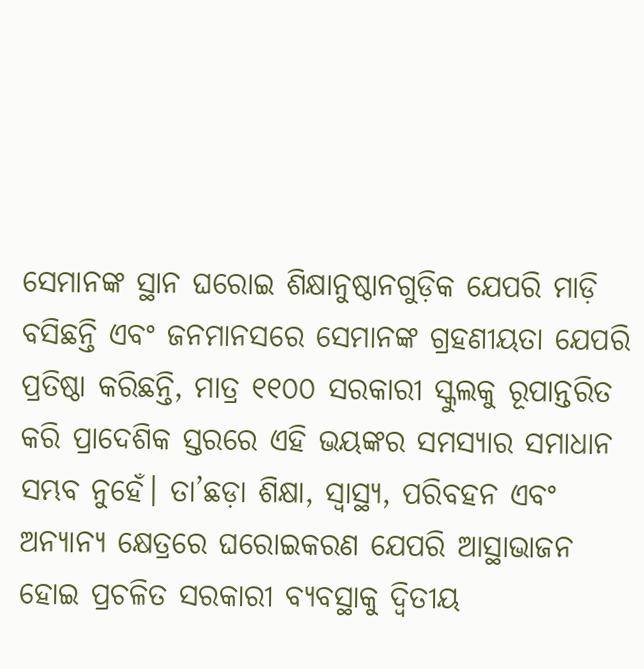ସେମାନଙ୍କ ସ୍ଥାନ ଘରୋଇ ଶିକ୍ଷାନୁଷ୍ଠାନଗୁଡ଼ିକ ଯେପରି ମାଡ଼ି ବସିଛନ୍ତି ଏବଂ ଜନମାନସରେ ସେମାନଙ୍କ ଗ୍ରହଣୀୟତା ଯେପରି ପ୍ରତିଷ୍ଠା କରିଛନ୍ତି, ମାତ୍ର ୧୧୦୦ ସରକାରୀ ସ୍କୁଲକୁ ରୂପାନ୍ତରିତ କରି ପ୍ରାଦେଶିକ ସ୍ତରରେ ଏହି ଭୟଙ୍କର ସମସ୍ୟାର ସମାଧାନ ସମ୍ଭବ ନୁହେଁ। ତା’ଛଡ଼ା ଶିକ୍ଷା, ସ୍ବାସ୍ଥ୍ୟ, ପରିବହନ ଏବଂ ଅନ୍ୟାନ୍ୟ କ୍ଷେତ୍ରରେ ଘରୋଇକରଣ ଯେପରି ଆସ୍ଥାଭାଜନ ହୋଇ ପ୍ରଚଳିତ ସରକାରୀ ବ୍ୟବସ୍ଥାକୁ ଦ୍ୱିତୀୟ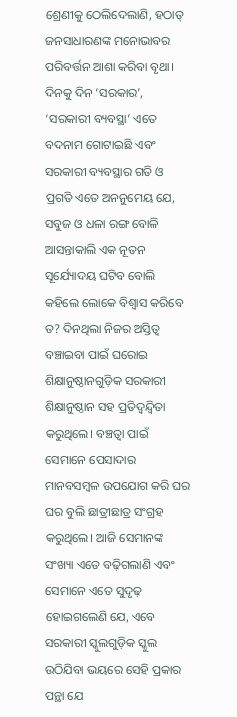ଶ୍ରେଣୀକୁ ଠେଲିଦେଲାଣି, ହଠାତ୍‌ ଜନସାଧାରଣଙ୍କ ମନୋଭାବର ପରିବର୍ତ୍ତନ ଆଶା କରିବା ବୃଥା। ଦିନକୁ ଦିନ ‘ସରକାର’, ‘ସରକାରୀ ବ୍ୟବସ୍ଥା’ ଏତେ ବଦନାମ ଗୋଟାଇଛି ଏବଂ ସରକାରୀ ବ୍ୟବସ୍ଥାର ଗତି ଓ ପ୍ରଗତି ଏତେ ଅନନୁମେୟ ଯେ, ସବୁଜ ଓ ଧଳା ରଙ୍ଗ ବୋଳି ଆସନ୍ତାକାଲି ଏକ ନୂତନ ସୂର୍ଯ୍ୟୋଦୟ ଘଟିବ ବୋଲି କହିଲେ ଲୋକେ ବିଶ୍ୱାସ କରିବେ ତ? ଦିନଥିଲା ନିଜର ଅସ୍ତିତ୍ୱ ବଞ୍ଚାଇବା ପାଇଁ ଘରୋଇ ଶିକ୍ଷାନୁଷ୍ଠାନଗୁଡ଼ିକ ସରକାରୀ ଶିକ୍ଷାନୁଷ୍ଠାନ ସହ ପ୍ରତିଦ୍ୱନ୍ଦ୍ୱିତା କରୁଥିଲେ। ବଞ୍ଚତ୍ବା ପାଇଁ ସେମାନେ ପେସାଦାର ମାନବସମ୍ବଳ ଉପଯୋଗ କରି ଘର ଘର ବୁଲି ଛାତ୍ରୀଛାତ୍ର ସଂଗ୍ରହ କରୁଥିଲେ। ଆଜି ସେମାନଙ୍କ ସଂଖ୍ୟା ଏତେ ବଢ଼ିଗଲାଣି ଏବଂ ସେମାନେ ଏତେ ସୁଦୃଢ଼ ହୋଇଗଲେଣି ଯେ, ଏବେ ସରକାରୀ ସ୍କୁଲଗୁଡ଼ିକ ସ୍କୁଲ ଉଠିଯିବା ଭୟରେ ସେହି ପ୍ରକାର ପନ୍ଥା ଯେ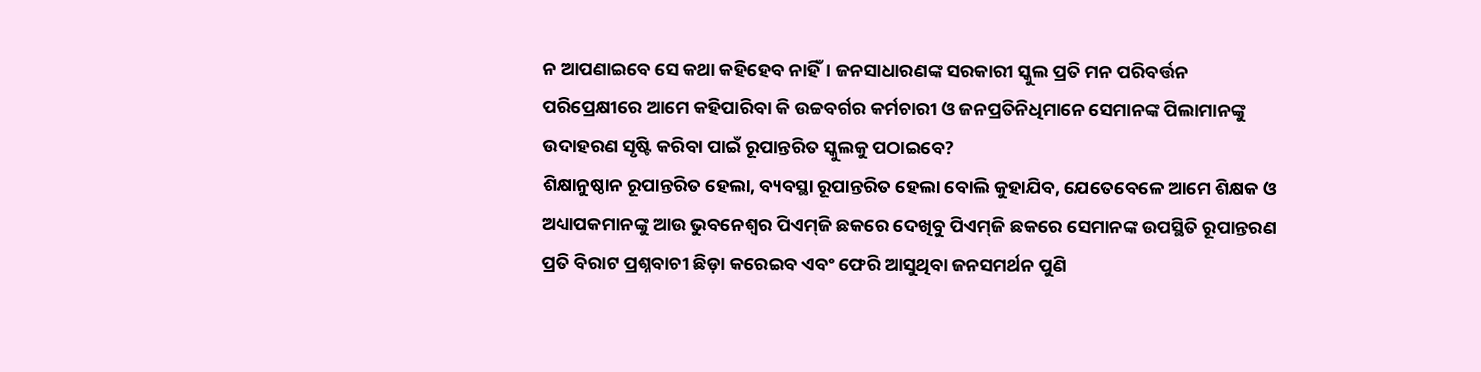ନ ଆପଣାଇବେ ସେ କଥା କହିହେବ ନାହିଁ। ଜନସାଧାରଣଙ୍କ ସରକାରୀ ସ୍କୁଲ ପ୍ରତି ମନ ପରିବର୍ତ୍ତନ ପରିପ୍ରେକ୍ଷୀରେ ଆମେ କହିପାରିବା କି ଉଚ୍ଚବର୍ଗର କର୍ମଚାରୀ ଓ ଜନପ୍ରତିନିଧିମାନେ ସେମାନଙ୍କ ପିଲାମାନଙ୍କୁ ଉଦାହରଣ ସୃଷ୍ଟି କରିବା ପାଇଁ ରୂପାନ୍ତରିତ ସ୍କୁଲକୁ ପଠାଇବେ?
ଶିକ୍ଷାନୁଷ୍ଠାନ ରୂପାନ୍ତରିତ ହେଲା, ବ୍ୟବସ୍ଥା ରୂପାନ୍ତରିତ ହେଲା ବୋଲି କୁହାଯିବ, ଯେତେବେଳେ ଆମେ ଶିକ୍ଷକ ଓ ଅଧ୍ୟାପକମାନଙ୍କୁ ଆଉ ଭୁବନେଶ୍ୱର ପିଏମ୍‌ଜି ଛକରେ ଦେଖିବୁ ପିଏମ୍‌ଜି ଛକରେ ସେମାନଙ୍କ ଉପସ୍ଥିତି ରୂପାନ୍ତରଣ ପ୍ରତି ବିରାଟ ପ୍ରଶ୍ନବାଚୀ ଛିଡ଼ା କରେଇବ ଏବଂ ଫେରି ଆସୁଥିବା ଜନସମର୍ଥନ ପୁଣି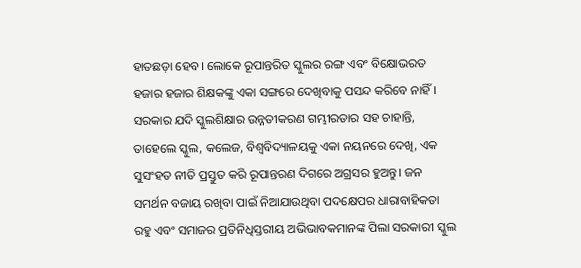ହାତଛଡ଼ା ହେବ। ଲୋକେ ରୂପାନ୍ତରିତ ସ୍କୁଲର ରଙ୍ଗ ଏବଂ ବିକ୍ଷୋଭରତ ହଜାର ହଜାର ଶିକ୍ଷକଙ୍କୁ ଏକା ସଙ୍ଗରେ ଦେଖିବାକୁ ପସନ୍ଦ କରିବେ ନାହିଁ।
ସରକାର ଯଦି ସ୍କୁଲଶିକ୍ଷାର ଉନ୍ନତୀକରଣ ଗମ୍ଭୀରତାର ସହ ଚାହାନ୍ତି, ତାହେଲେ ସ୍କୁଲ, କଲେଜ, ବିଶ୍ୱବିଦ୍ୟାଳୟକୁ ଏକା ନୟନରେ ଦେଖି, ଏକ ସୁସଂହତ ନୀତି ପ୍ରସ୍ତୁତ କରି ରୂପାନ୍ତରଣ ଦିଗରେ ଅଗ୍ରସର ହୁଅନ୍ତୁ। ଜନ ସମର୍ଥନ ବଜାୟ ରଖିବା ପାଇଁ ନିଆଯାଉଥିବା ପଦକ୍ଷେପର ଧାରାବାହିକତା ରହୁ ଏବଂ ସମାଜର ପ୍ରତିନିଧିସ୍ତରୀୟ ଅଭିଭାବକମାନଙ୍କ ପିଲା ସରକାରୀ ସ୍କୁଲ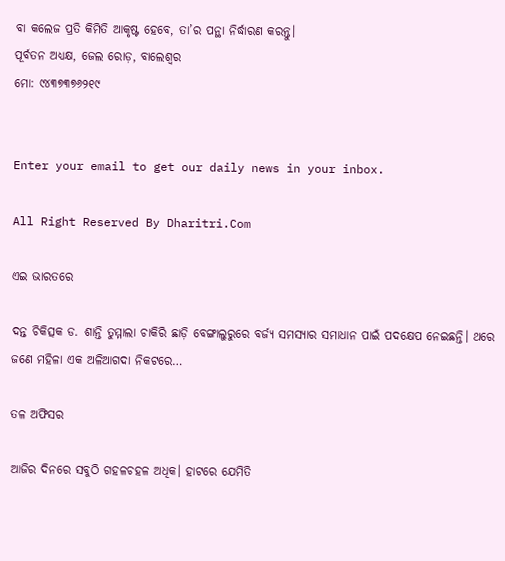ବା କଲେଜ ପ୍ରତି କିମିତି ଆକୃଷ୍ଟ ହେବେ, ତା’ର ପନ୍ଥା ନିର୍ଦ୍ଧାରଣ କରନ୍ତୁ।
ପୂର୍ବତନ ଅଧ୍ୟକ୍ଷ, ଜେଲ ରୋଡ଼, ବାଲେଶ୍ୱର
ମୋ: ୯୪୩୭୩୭୬୨୧୯


Enter your email to get our daily news in your inbox.

All Right Reserved By Dharitri.Com

ଏଇ ଭାରତରେ

ଦନ୍ତ ଚିକିତ୍ସକ ଡ. ଶାନ୍ତି ତୁମ୍ମାଲା ଚାକିରି ଛାଡ଼ି ବେଙ୍ଗାଲୁରୁରେ ବର୍ଜ୍ୟ ସମସ୍ୟାର ସମାଧାନ ପାଇଁ ପଦକ୍ଷେପ ନେଇଛନ୍ତି। ଥରେ ଜଣେ ମହିଳା ଏକ ଅଳିଆଗଦା ନିକଟରେ…

ତଳ ଅଫିସର

ଆଜିର ଦିନରେ ସବୁଠି ଗହଳଚହଳ ଅଧିକ। ହାଟରେ ଯେମିତି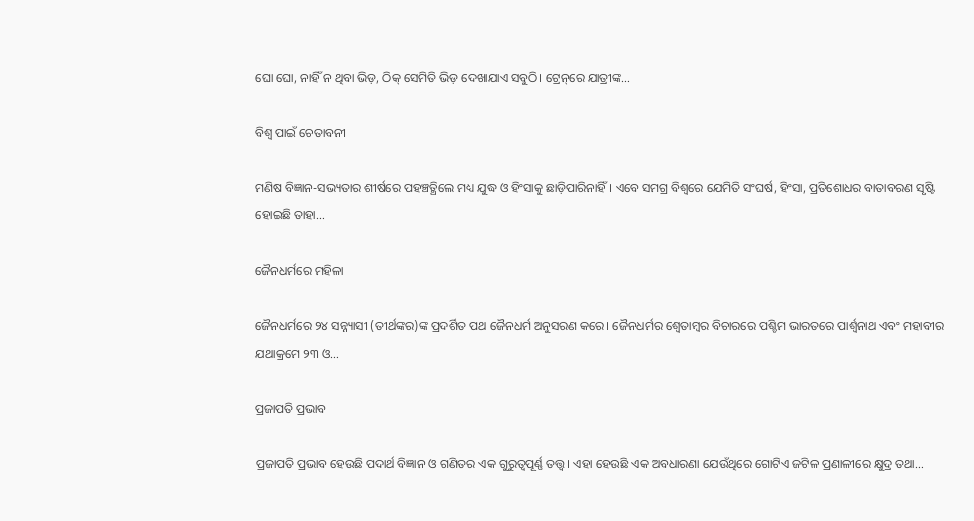ଘୋ ଘୋ, ନାହିଁ ନ ଥିବା ଭିଡ଼, ଠିକ୍‌ ସେମିତି ଭିଡ଼ ଦେଖାଯାଏ ସବୁଠି। ଟ୍ରେନ୍‌ରେ ଯାତ୍ରୀଙ୍କ…

ବିଶ୍ୱ ପାଇଁ ଚେତାବନୀ

ମଣିଷ ବିଜ୍ଞାନ-ସଭ୍ୟତାର ଶୀର୍ଷରେ ପହଞ୍ଚତ୍ଥିଲେ ମଧ୍ୟ ଯୁଦ୍ଧ ଓ ହିଂସାକୁ ଛାଡ଼ିପାରିନାହିଁ। ଏବେ ସମଗ୍ର ବିଶ୍ୱରେ ଯେମିତି ସଂଘର୍ଷ, ହିଂସା, ପ୍ରତିଶୋଧର ବାତାବରଣ ସୃଷ୍ଟି ହୋଇଛି ତାହା…

ଜୈନଧର୍ମରେ ମହିଳା

ଜୈନଧର୍ମରେ ୨୪ ସନ୍ନ୍ୟାସୀ (ତୀର୍ଥଙ୍କର)ଙ୍କ ପ୍ରଦର୍ଶିତ ପଥ ଜୈନଧର୍ମ ଅନୁସରଣ କରେ। ଜୈନଧର୍ମର ଶ୍ୱେତାମ୍ବର ବିଚାରରେ ପଶ୍ଚିମ ଭାରତରେ ପାର୍ଶ୍ୱନାଥ ଏବଂ ମହାବୀର ଯଥାକ୍ରମେ ୨୩ ଓ…

ପ୍ରଜାପତି ପ୍ରଭାବ

ପ୍ରଜାପତି ପ୍ରଭାବ ହେଉଛି ପଦାର୍ଥ ବିଜ୍ଞାନ ଓ ଗଣିତର ଏକ ଗୁରୁତ୍ୱପୂର୍ଣ୍ଣ ତତ୍ତ୍ୱ। ଏହା ହେଉଛି ଏକ ଅବଧାରଣା ଯେଉଁଥିରେ ଗୋଟିଏ ଜଟିଳ ପ୍ରଣାଳୀରେ କ୍ଷୁଦ୍ର ତଥା…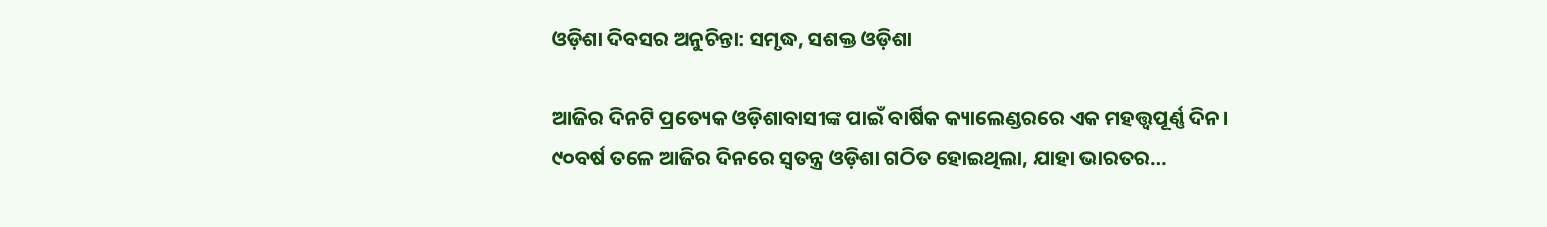ଓଡ଼ିଶା ଦିବସର ଅନୁଚିନ୍ତା: ସମୃଦ୍ଧ, ସଶକ୍ତ ଓଡ଼ିଶା

ଆଜିର ଦିନଟି ପ୍ରତ୍ୟେକ ଓଡ଼ିଶାବାସୀଙ୍କ ପାଇଁ ବାର୍ଷିକ କ୍ୟାଲେଣ୍ଡରରେ ଏକ ମହତ୍ତ୍ୱପୂର୍ଣ୍ଣ ଦିନ। ୯୦ବର୍ଷ ତଳେ ଆଜିର ଦିନରେ ସ୍ବତନ୍ତ୍ର ଓଡ଼ିଶା ଗଠିତ ହୋଇଥିଲା, ଯାହା ଭାରତର…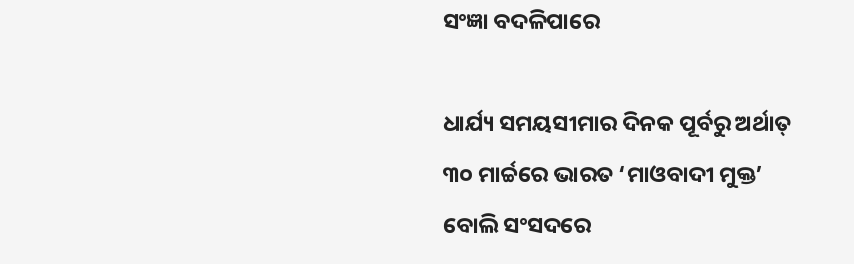ସଂଜ୍ଞା ବଦଳିପାରେ

ଧାର୍ଯ୍ୟ ସମୟସୀମାର ଦିନକ ପୂର୍ବରୁ ଅର୍ଥାତ୍‌ ୩୦ ମାର୍ଚ୍ଚରେ ଭାରତ ‘ମାଓବାଦୀ ମୁକ୍ତ’ ବୋଲି ସଂସଦରେ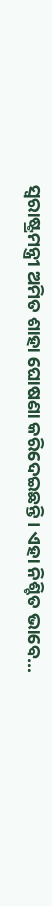ସ୍ବରାଷ୍ଟ୍ରମନ୍ତ୍ରୀ ଅମିତ ଶାହା ଘୋଷଣା କରିଦେଇଛନ୍ତି। ଏହା ନିଶ୍ଚିତ ଭାବେ…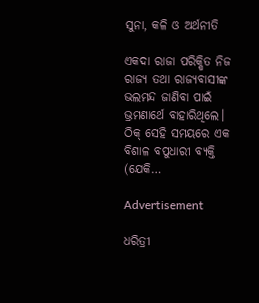ସୁନା, କଳି ଓ ଅର୍ଥନୀତି

ଏକଦା ରାଜା ପରିକ୍ଷିତ ନିଜ ରାଜ୍ୟ ତଥା ରାଜ୍ୟବାସୀଙ୍କ ଭଲମନ୍ଦ ଜାଣିବା ପାଇଁ ଭ୍ରମଣାର୍ଥେ ବାହାରିଥିଲେ। ଠିକ୍‌ ସେହି ସମୟରେ ଏକ ବିଶାଳ ବପୁଧାରୀ ବ୍ୟକ୍ତି (ଯେକି…

Advertisement

ଧରିତ୍ରୀ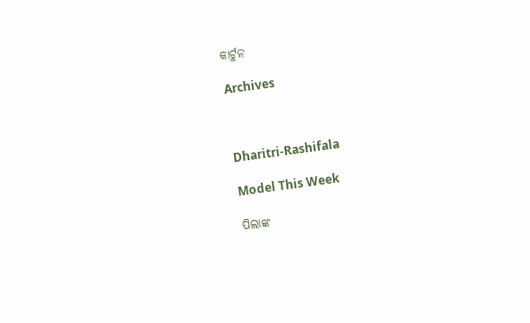କାର୍ଟୁନ

Archives



Dharitri-Rashifala

Model This Week

ପିଲାଙ୍କ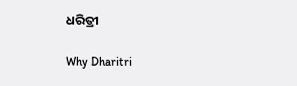ଧରିତ୍ରୀ

Why Dharitri